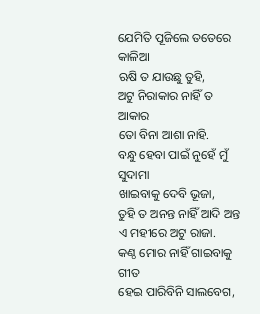ଯେମିତି ପୂଜିଲେ ତତେରେ କାଳିଆ
ଋଷି ତ ଯାଉଛୁ ତୁହି,
ଅଟୁ ନିରାକାର ନାହିଁ ତ ଆକାର
ତୋ ବିନା ଆଶା ନାହି.
ବନ୍ଧୁ ହେବା ପାଇଁ ନୁହେଁ ମୁଁ ସୁଦାମା
ଖାଇବାକୁ ଦେବି ଭୂଜା,
ତୁହି ତ ଅନନ୍ତ ନାହିଁ ଆଦି ଅନ୍ତ
ଏ ମହୀରେ ଅଟୁ ରାଜା.
କଣ୍ଠ ମୋର ନାହିଁ ଗାଇବାକୁ ଗୀତ
ହେଇ ପାରିବିନି ସାଲବେଗ,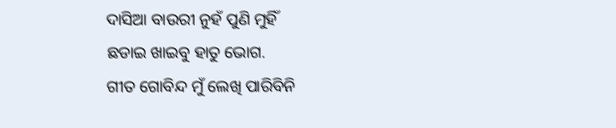ଦାସିଆ ବାଉରୀ ନୁହଁ ପୁଣି ମୁହିଁ
ଛଡାଇ ଖାଇବୁ ହାତୁ ଭୋଗ.
ଗୀତ ଗୋବିନ୍ଦ ମୁଁ ଲେଖି ପାରିବିନି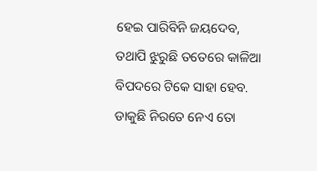ହେଇ ପାରିବିନି ଜୟଦେବ,
ତଥାପି ଝୁରୁଛି ତତେରେ କାଳିଆ
ବିପଦରେ ଟିକେ ସାହା ହେବ.
ଡାକୁଛି ନିରତେ ନେଏ ତୋ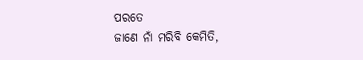ପରତେ
ଜାଣେ ନାଁ ମରିବି କେମିତି,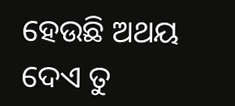ହେଉଛି ଅଥୟ ଦେଏ ତୁ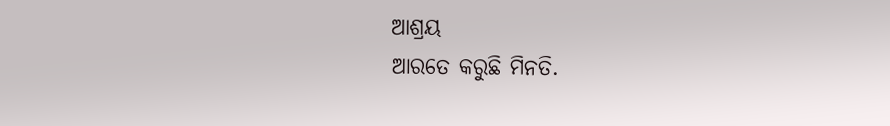ଆଶ୍ରୟ
ଆରତେ କରୁଛି ମିନତି.